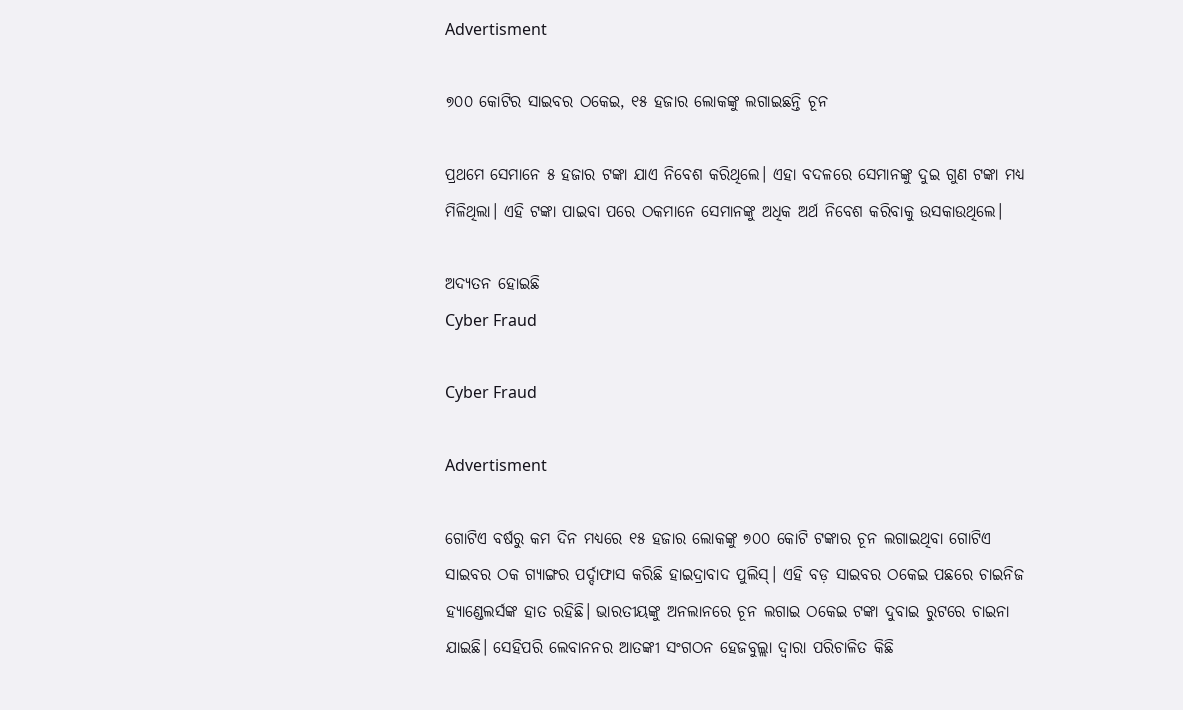Advertisment

୭୦୦ କୋଟିର ସାଇବର ଠକେଇ, ୧୫ ହଜାର ଲୋକଙ୍କୁ ଲଗାଇଛନ୍ତି ଚୂନ

ପ୍ରଥମେ ସେମାନେ ୫ ହଜାର ଟଙ୍କା ଯାଏ ନିବେଶ କରିଥିଲେ। ଏହା ବଦଳରେ ସେମାନଙ୍କୁ ଦୁଇ ଗୁଣ ଟଙ୍କା ମଧ୍ୟ ମିଳିଥିଲା। ଏହି ଟଙ୍କା ପାଇବା ପରେ ଠକମାନେ ସେମାନଙ୍କୁ ଅଧିକ ଅର୍ଥ ନିବେଶ କରିବାକୁ ଉସକାଉଥିଲେ।

ଅଦ୍ୟତନ ହୋଇଛି
Cyber Fraud

Cyber Fraud

Advertisment

ଗୋଟିଏ ବର୍ଷରୁ କମ ଦିନ ମଧ୍ୟରେ ୧୫ ହଜାର ଲୋକଙ୍କୁ ୭୦୦ କୋଟି ଟଙ୍କାର ଚୂନ ଲଗାଇଥିବା ଗୋଟିଏ ସାଇବର ଠକ ଗ୍ୟାଙ୍ଗର ପର୍ଦ୍ଦାଫାସ କରିଛି ହାଇଦ୍ରାବାଦ ପୁଲିସ୍‌। ଏହି ବଡ଼ ସାଇବର ଠକେଇ ପଛରେ ଚାଇନିଜ ହ୍ୟାଣ୍ଡେଲର୍ସଙ୍କ ହାତ ରହିଛି। ଭାରତୀୟଙ୍କୁ ଅନଲାନରେ ଚୂନ ଲଗାଇ ଠକେଇ ଟଙ୍କା ଦୁବାଇ ରୁଟରେ ଚାଇନା ଯାଇଛି। ସେହିପରି ଲେବାନନର ଆତଙ୍କୀ ସଂଗଠନ ହେଜବୁଲ୍ଲା ଦ୍ୱାରା ପରିଚାଳିତ କିଛି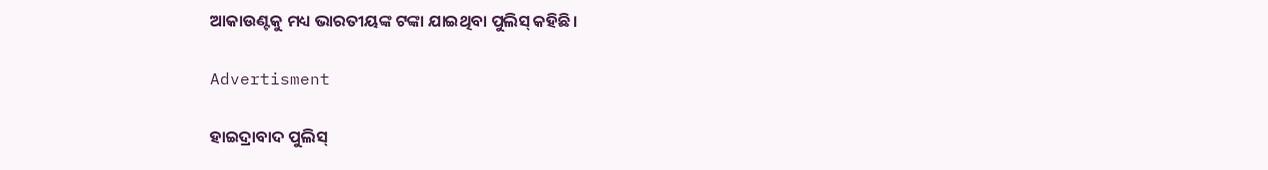ଆକାଉଣ୍ଟକୁ ମଧ୍ୟ ଭାରତୀୟଙ୍କ ଟଙ୍କା ଯାଇଥିବା ପୁଲିସ୍‌ କହିଛି।

Advertisment

ହାଇଦ୍ରାବାଦ ପୁଲିସ୍‌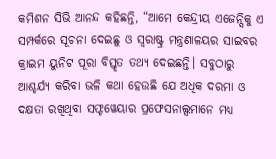କମିଶନ ସିଭି ଆନନ୍ଦ କହିଛନ୍ତି, “ଆମେ କେନ୍ଦ୍ରୀୟ ଏଜେନ୍ସିକୁ ଏ ସମ୍ପର୍କରେ ସୂଚନା ଦେଇଛୁ ଓ ସ୍ୱରାଷ୍ଟ୍ର ମନ୍ତ୍ରଣାଳୟର ସାଇବର କ୍ରାଇମ ୟୁନିଟ ପୂରା ବିସ୍ତୃତ ତଥ୍ୟ ଦେଇଛନ୍ତି। ସବୁଠାରୁ ଆଶ୍ଚର୍ଯ୍ୟ କରିବା ଭଳି କଥା ହେଉଛି ଯେ ଅଧିକ ଦରମା ଓ ଦକ୍ଷତା ରଖିଥିବା ସଫ୍ଟୱେୟାର ପ୍ରଫେସନାଲ୍ସମାନେ ମଧ୍ୟ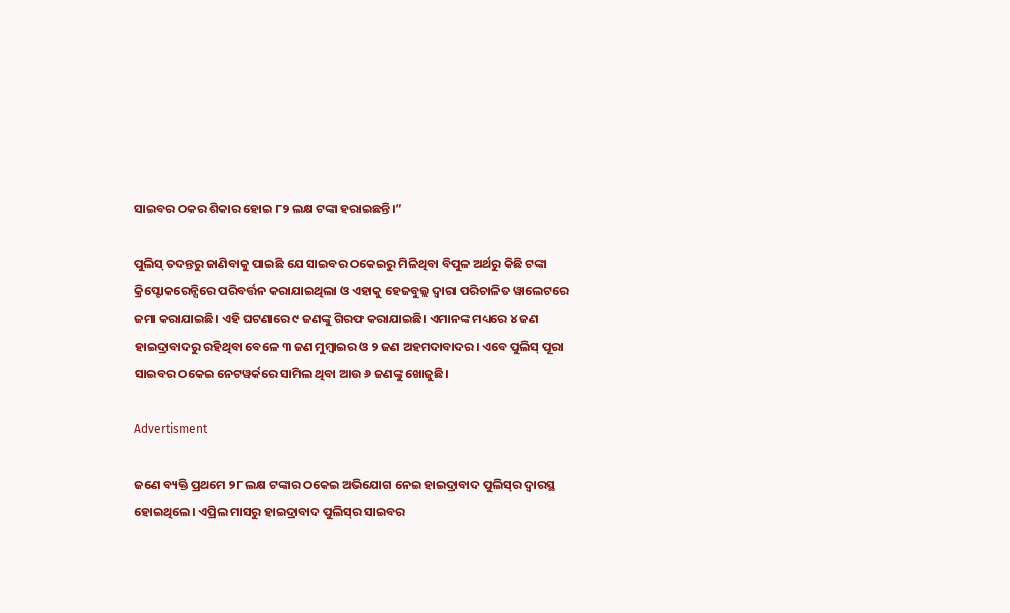ସାଇବର ଠକର ଶିକାର ହୋଇ ୮୨ ଲକ୍ଷ ଟଙ୍କା ହରାଇଛନ୍ତି।”

ପୁଲିସ୍‌ ତଦନ୍ତରୁ ଜାଣିବାକୁ ପାଇଛି ଯେ ସାଇବର ଠକେଇରୁ ମିଳିଥିବା ବିପୁଳ ଅର୍ଥରୁ କିଛି ଟଙ୍କା କ୍ରିପ୍ଟୋକରେନ୍ସିରେ ପରିବର୍ତ୍ତନ କରାଯାଇଥିଲା ଓ ଏହାକୁ ହେଜବୁଲ୍ଲ ଦ୍ୱାରା ପରିଚାଳିତ ୱାଲେଟରେ ଜମା କରାଯାଇଛି। ଏହି ଘଟଣାରେ ୯ ଜଣଙ୍କୁ ଗିରଫ କରାଯାଇଛି। ଏମାନଙ୍କ ମଧ୍ୟରେ ୪ ଜଣ ହାଇଦ୍ରାବାଦରୁ ରହିଥିବା ବେଳେ ୩ ଜଣ ମୁମ୍ବାଇର ଓ ୨ ଜଣ ଅହମଦାବାଦର। ଏବେ ପୁଲିସ୍‌ ପୂରା ସାଇବର ଠକେଇ ନେଟୱର୍କରେ ସାମିଲ ଥିବା ଆଉ ୬ ଜଣଙ୍କୁ ଖୋଜୁଛି।

Advertisment

ଜଣେ ବ୍ୟକ୍ତି ପ୍ରଥମେ ୨୮ ଲକ୍ଷ ଟଙ୍କାର ଠକେଇ ଅଭିଯୋଗ ନେଇ ହାଇଦ୍ରାବାଦ ପୁଲିସ୍‌ର ଦ୍ୱାରସ୍ଥ ହୋଇଥିଲେ। ଏପ୍ରିଲ ମାସରୁ ହାଇଦ୍ରାବାଦ ପୁଲିସ୍‌ର ସାଇବର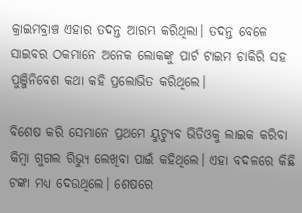କ୍ରାଇମବ୍ରାଞ୍ଚ ଏହାର ତଦନ୍ତ ଆରମ୍ଭ କରିଥିଲା। ତଦନ୍ତ ବେଳେ ସାଇବର ଠକମାନେ ଅନେକ ଲୋକଙ୍କୁ ପାର୍ଟ ଟାଇମ ଚାକିରି ସହ ପୁଞ୍ଜିନିବେଶ କଥା କହି ପ୍ରଲୋଭିତ କରିଥିଲେ।

ବିଶେଷ କରି ସେମାନେ ପ୍ରଥମେ ୟୁଟ୍ୟୁବ ଭିଡିଓକୁ ଲାଇକ କରିବା କିମ୍ବା ଗୁଗଲ ରିଭ୍ୟୁ ଲେଖିବା ପାଇଁ କହିଥିଲେ। ଏହା ବଦଳରେ କିଛି ଟଙ୍କା ମଧ୍ୟ ଦେଉଥିଲେ। ଶେଷରେ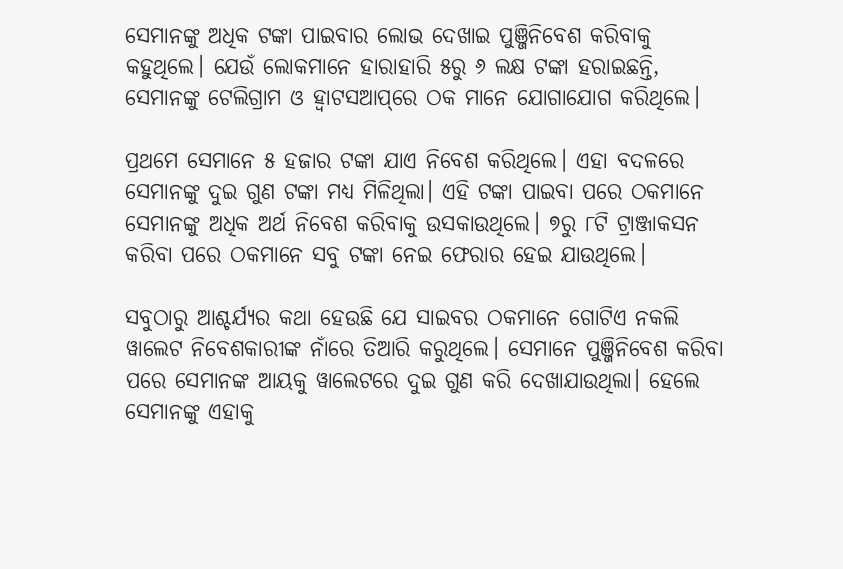ସେମାନଙ୍କୁ ଅଧିକ ଟଙ୍କା ପାଇବାର ଲୋଭ ଦେଖାଇ ପୁଞ୍ଜିନିବେଶ କରିବାକୁ କହୁଥିଲେ। ଯେଉଁ ଲୋକମାନେ ହାରାହାରି ୫ରୁ ୬ ଲକ୍ଷ ଟଙ୍କା ହରାଇଛନ୍ତି, ସେମାନଙ୍କୁ ଟେଲିଗ୍ରାମ ଓ ହ୍ୱାଟସଆପ୍‌ରେ ଠକ ମାନେ ଯୋଗାଯୋଗ କରିଥିଲେ।

ପ୍ରଥମେ ସେମାନେ ୫ ହଜାର ଟଙ୍କା ଯାଏ ନିବେଶ କରିଥିଲେ। ଏହା ବଦଳରେ ସେମାନଙ୍କୁ ଦୁଇ ଗୁଣ ଟଙ୍କା ମଧ୍ୟ ମିଳିଥିଲା। ଏହି ଟଙ୍କା ପାଇବା ପରେ ଠକମାନେ ସେମାନଙ୍କୁ ଅଧିକ ଅର୍ଥ ନିବେଶ କରିବାକୁ ଉସକାଉଥିଲେ। ୭ରୁ ୮ଟି ଟ୍ରାଞ୍ଜାକସନ କରିବା ପରେ ଠକମାନେ ସବୁ ଟଙ୍କା ନେଇ ଫେରାର ହେଇ ଯାଉଥିଲେ।

ସବୁଠାରୁ ‌ଆଶ୍ଚର୍ଯ୍ୟର କଥା ହେଉଛି ଯେ ସାଇବର ଠକମାନେ ଗୋଟିଏ ନକଲି ୱାଲେଟ ନିବେଶକାରୀଙ୍କ ନାଁରେ ତିଆରି କରୁଥିଲେ। ସେମାନେ ପୁଞ୍ଜିନିବେଶ କରିବା ପରେ ସେମାନଙ୍କ ଆୟକୁ ୱାଲେଟରେ ଦୁଇ ଗୁଣ କରି ଦେଖାଯାଉଥିଲା। ହେଲେ ସେମାନଙ୍କୁ ଏହାକୁ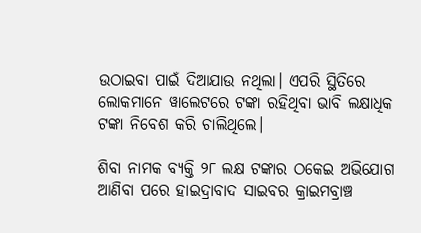ଉଠାଇବା ପାଇଁ ଦିଆଯାଉ ନଥିଲା। ଏପରି ସ୍ଥିତିରେ ଲୋକମାନେ ୱାଲେଟରେ ଟଙ୍କା ରହିଥିବା ଭାବି ଲକ୍ଷାଧିକ ଟଙ୍କା ନିବେଶ କରି ଚାଲିଥିଲେ।

ଶିବା ନାମକ ବ୍ୟକ୍ତି ୨୮ ଲକ୍ଷ ଟଙ୍କାର ଠକେଇ ଅଭିଯୋଗ ଆଣିବା ପରେ ହାଇଦ୍ରାବାଦ ସାଇବର କ୍ରାଇମବ୍ରାଞ୍ଚ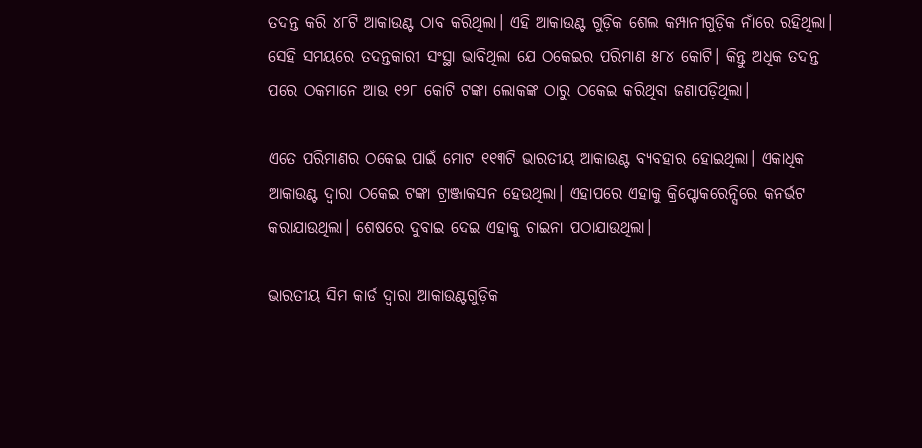ତଦନ୍ତ କରି ୪୮ଟି ଆକାଉଣ୍ଟ ଠାବ କରିଥିଲା। ଏହି ଆକାଉଣ୍ଟ ଗୁଡ଼ିକ ଶେଲ କମ୍ପାନୀଗୁଡ଼ିକ ନାଁରେ ରହିଥିଲା। ସେହି ସମୟରେ ତଦନ୍ତକାରୀ ସଂସ୍ଥା ଭାବିଥିଲା ଯେ ଠକେଇର ପରିମାଣ ୫୮୪ କୋଟି। କିନ୍ତୁ ଅଧିକ ତଦନ୍ତ ପରେ ଠକମାନେ ଆଉ ୧୨୮ କୋଟି ଟଙ୍କା ଲୋକଙ୍କ ଠାରୁ ଠକେଇ କରିଥିବା ଜଣାପଡ଼ିଥିଲା।

ଏତେ ପରିମାଣର ଠକେଇ ପାଇଁ ମୋଟ ୧୧୩ଟି ଭାରତୀୟ ଆକାଉଣ୍ଟ ବ୍ୟବହାର ହୋଇଥିଲା। ଏକାଧିକ ଆକାଉଣ୍ଟ ଦ୍ୱାରା ଠକେଇ ଟଙ୍କା ଟ୍ରାଞ୍ଜାକସନ ହେଉଥିଲା। ଏହାପରେ ଏହାକୁ କ୍ରିପ୍ଟୋକରେନ୍ସିରେ କନର୍ଭଟ କରାଯାଉଥିଲା। ଶେଷରେ ଦୁବାଇ ଦେଇ ଏହାକୁ ଚାଇନା ପଠାଯାଉଥିଲା।

ଭାରତୀୟ ସିମ କାର୍ଡ ଦ୍ୱାରା ଆକାଉଣ୍ଟଗୁଡ଼ିକ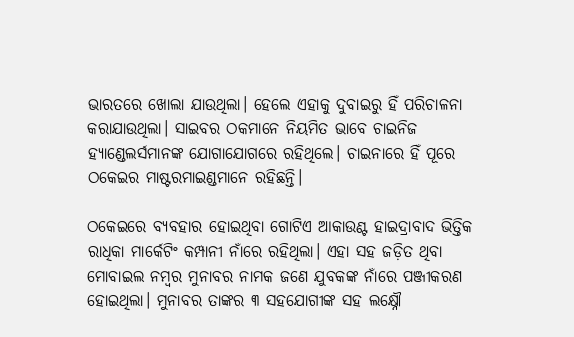ଭାରତରେ ଖୋଲା ଯାଉଥିଲା। ହେଲେ ଏହାକୁ ଦୁବାଇରୁ ହିଁ ପରିଚାଳନା କରାଯାଉଥିଲା। ସାଇବର ଠକମାନେ ନିୟମିତ ଭାବେ ଚାଇନିଜ ହ୍ୟାଣ୍ଡେଲର୍ସମାନଙ୍କ ଯୋଗାଯୋଗରେ ରହିଥିଲେ। ଚାଇନାରେ ହିଁ ପୂରେ ଠକେଇର ମାଷ୍ଟରମାଇଣ୍ଡମାନେ ରହିଛନ୍ତି।

ଠକେଇରେ ବ୍ୟବହାର ହୋଇଥିବା ଗୋଟିଏ ଆକାଉଣ୍ଟ ହାଇଦ୍ରାବାଦ ଭିତ୍ତିକ ରାଧିକା ମାର୍କେଟିଂ କମ୍ପାନୀ ନାଁରେ ରହିଥିଲା। ଏହା ସହ ଜଡ଼ିତ ଥିବା ମୋବାଇଲ ନମ୍ବର ମୁନାବର ନାମକ ଜଣେ ଯୁବକଙ୍କ ନାଁରେ ପଞ୍ଜୀକରଣ ହୋଇଥିଲା। ମୁନାବର ତାଙ୍କର ୩ ସହଯୋଗୀଙ୍କ ସହ ଲକ୍ଷ୍ନୌ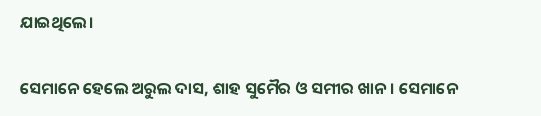ଯାଇଥିଲେ।

ସେମାନେ ହେଲେ ଅରୁଲ ଦାସ, ଶାହ ସୁମୈର ଓ ସମୀର ଖାନ। ସେମାନେ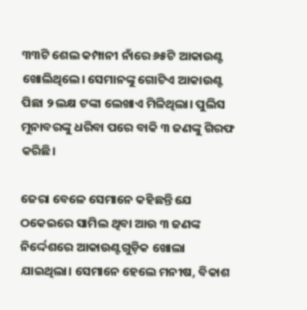୩୩ଟି ଶେଲ କମ୍ପାନୀ ନାଁରେ ୬୫ଟି ଆକାଉଣ୍ଟ ଖୋଲିଥିଲେ। ସେମାନଙ୍କୁ ଗୋଟିଏ ଆକାଉଣ୍ଟ ପିଛା ୨ ଲକ୍ଷ ଟଙ୍କା ଲେଖାଏ ମିଳିଥିଲା। ପୁଲିସ ମୁନାବରଙ୍କୁ ଧରିବା ପରେ ବାକି ୩ ଜଣଙ୍କୁ ଗିରଫ କରିଛି।

ଜେରା ବେଳେ ସେମାନେ କହିଛନ୍ତି ଯେ ଠକେଇରେ ସାମିଲ ଥିବା ଆଉ ୩ ଜଣଙ୍କ ନିର୍ଦ୍ଦେଶରେ ଆକାଉଣ୍ଟଗୁଡ଼ିକ ଖୋଲା ଯାଇଥିଲା। ସେମାନେ ହେଲେ ମନୀଷ, ବିକାଶ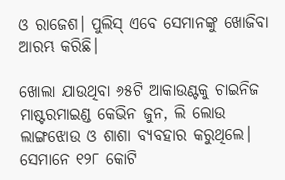ଓ ରାଜେଶ। ପୁଲିସ୍‌ ଏବେ ସେମାନଙ୍କୁ ଖୋଜିବା ଆରମ୍ଭ କରିଛି।

ଖୋଲା ଯାଉଥିବା ୬୫ଟି ଆକାଉଣ୍ଟକୁ ଚାଇନିଜ ମାଷ୍ଟରମାଇଣ୍ଡ କେଭିନ ଜୁନ, ଲି ଲୋଉ ଲାଙ୍ଗଝୋଉ ଓ ଶାଶା ବ୍ୟବହାର କରୁଥିଲେ। ସେମାନେ ୧୨୮ କୋଟି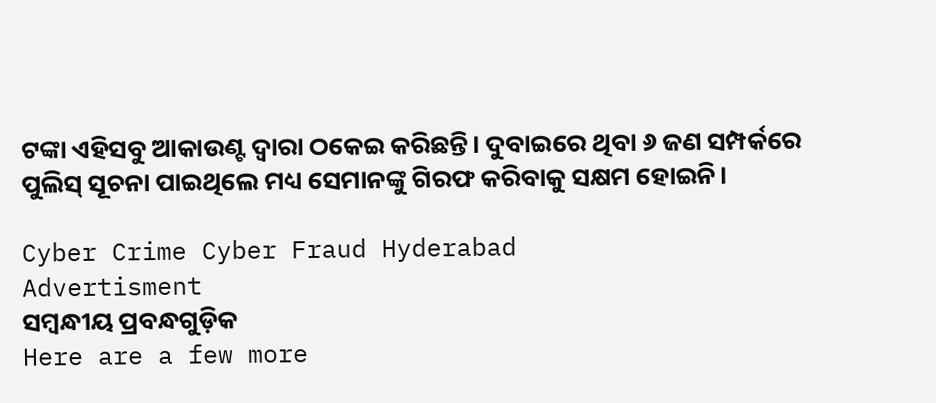ଟଙ୍କା ଏହିସବୁ ଆକାଉଣ୍ଟ ଦ୍ୱାରା ଠକେଇ କରିଛନ୍ତି। ଦୁବାଇରେ ଥିବା ୬ ଜଣ ସମ୍ପର୍କରେ ପୁଲିସ୍‌ ସୂଚନା ପାଇଥିଲେ ମଧ୍ୟ ସେମାନଙ୍କୁ ଗିରଫ କରିବାକୁ ସକ୍ଷମ ହୋଇନି।

Cyber Crime Cyber Fraud Hyderabad
Advertisment
ସମ୍ବନ୍ଧୀୟ ପ୍ରବନ୍ଧଗୁଡ଼ିକ
Here are a few more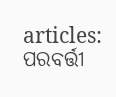articles:
ପରବର୍ତ୍ତୀ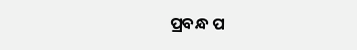ପ୍ରବନ୍ଧ ପ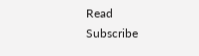Read
Subscribe